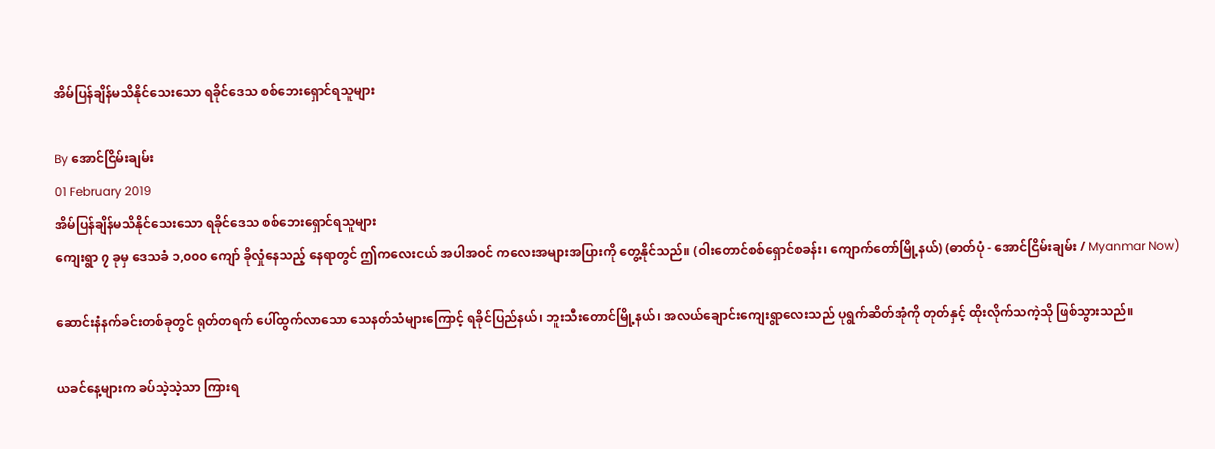အိမ်ပြန်ချိန်မသိနိုင်သေးသော ရခိုင်ဒေသ စစ်ဘေးရှောင်ရသူများ

By အောင်ငြိမ်းချမ်း
01 February 2019
အိမ်ပြန်ချိန်မသိနိုင်သေးသော ရခိုင်ဒေသ စစ်ဘေးရှောင်ရသူများ
ကျေးရွာ ၇ ခုမှ ဒေသခံ ၁,၀၀၀ ကျော် ခိုလှုံနေသည့် နေရာတွင် ဤကလေးငယ် အပါအဝင် ကလေးအများအပြားကို တွေ့နိုင်သည်။ (ဝါးတောင်စစ်ရှောင်စခန်း၊ ကျောက်တော်မြို့နယ်) (ဓာတ်ပုံ - အောင်ငြိမ်းချမ်း / Myanmar Now)

ဆောင်းနံနက်ခင်းတစ်ခုတွင် ရုတ်တရက် ပေါ်ထွက်လာသော သေနတ်သံများကြောင့် ရခိုင်ပြည်နယ်၊ ဘူးသီးတောင်မြို့နယ်၊ အလယ်ချောင်းကျေးရွာလေးသည် ပုရွက်ဆိတ်အုံကို တုတ်နှင့် ထိုးလိုက်သကဲ့သို ဖြစ်သွားသည်။

ယခင်နေ့များက ခပ်သဲ့သဲ့သာ ကြားရ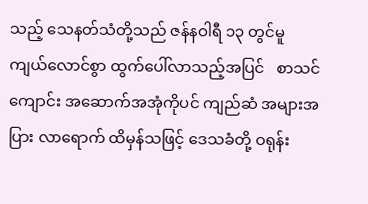သည့် သေနတ်သံတို့သည် ဇန်နဝါရီ ၁၃ တွင်မူ  ကျယ်လောင်စွာ ထွက်ပေါ်လာသည့်အပြင်   စာသင်ကျောင်း အဆောက်အအုံကိုပင် ကျည်ဆံ အများအပြား လာရောက် ထိမှန်သဖြင့် ဒေသခံတို့ ဝရုန်း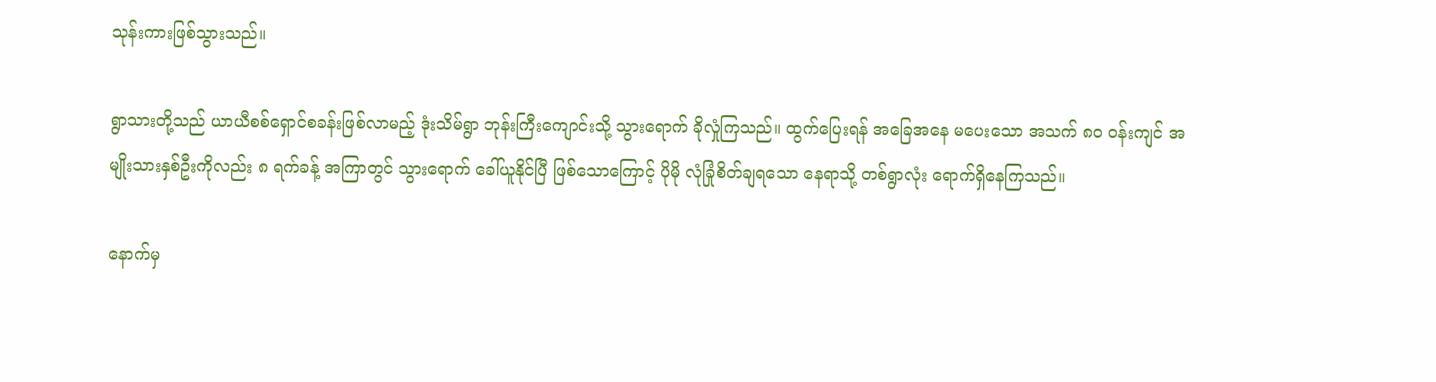သုန်းကားဖြစ်သွားသည်။

ရွာသားတို့သည် ယာယီစစ်ရှောင်စခန်းဖြစ်လာမည့် ဒုံးသိမ်ရွာ ဘုန်းကြီးကျောင်းသို့ သွားရောက် ခိုလှုံကြသည်။ ထွက်ပြေးရန် အခြေအနေ မပေးသော အသက် ၈ဝ ဝန်းကျင် အမျိုးသားနှစ်ဦးကိုလည်း ၈ ရက်ခန့် အကြာတွင် သွားရောက် ခေါ်ယူနိုင်ပြီ ဖြစ်သောကြောင့် ပိုမို လုံခြုံစိတ်ချရသော နေရာသို့ တစ်ရွာလုံး ရောက်ရှိနေကြသည်။

နောက်မှ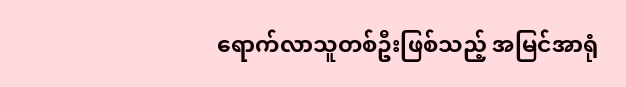ရောက်လာသူတစ်ဦးဖြစ်သည့် အမြင်အာရုံ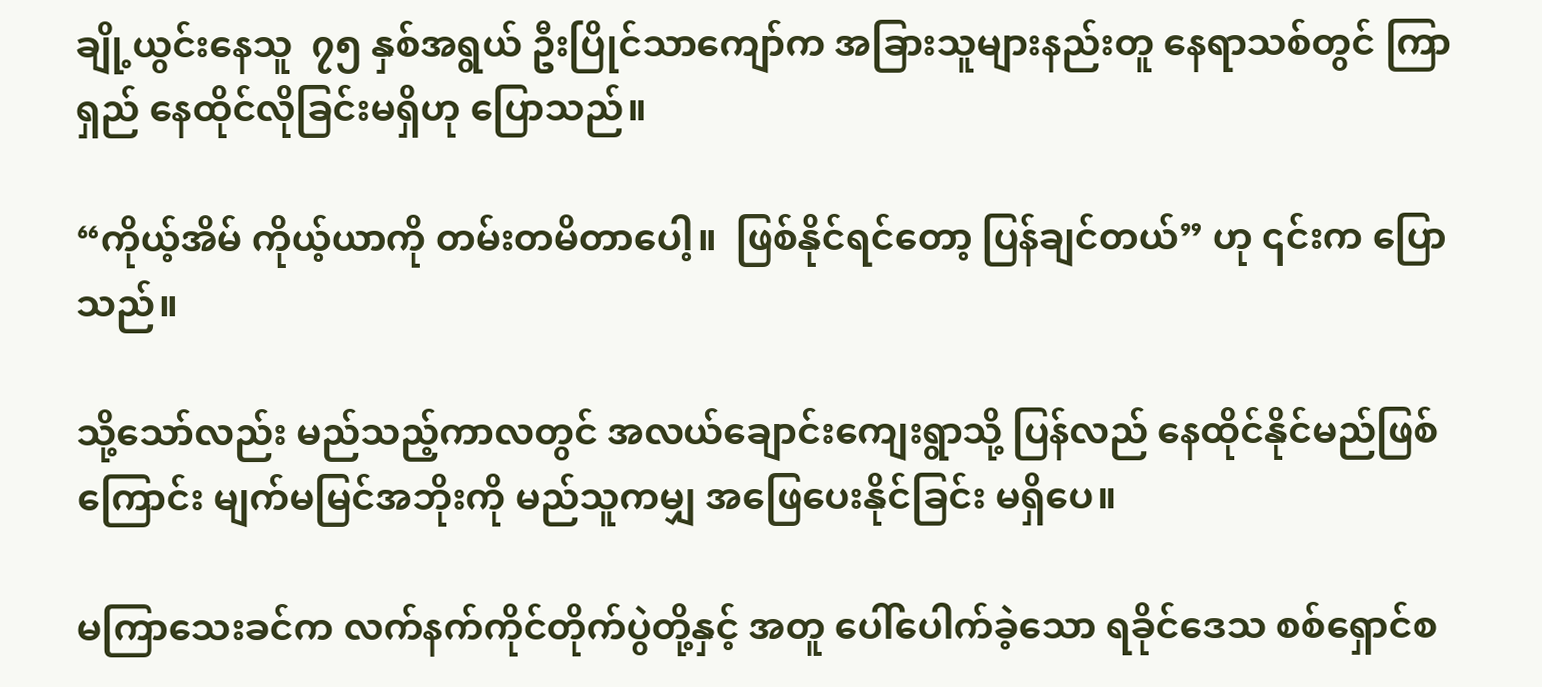ချို့ယွင်းနေသူ  ၇၅ နှစ်အရွယ် ဦးပြိုင်သာကျော်က အခြားသူများနည်းတူ နေရာသစ်တွင် ကြာရှည် နေထိုင်လိုခြင်းမရှိဟု ပြောသည်။

“ကိုယ့်အိမ် ကိုယ့်ယာကို တမ်းတမိတာပေါ့။  ဖြစ်နိုင်ရင်တော့ ပြန်ချင်တယ်” ဟု ၎င်းက ပြောသည်။

သို့သော်လည်း မည်သည့်ကာလတွင် အလယ်ချောင်းကျေးရွာသို့ ပြန်လည် နေထိုင်နိုင်မည်ဖြစ်ကြောင်း မျက်မမြင်အဘိုးကို မည်သူကမျှ အဖြေပေးနိုင်ခြင်း မရှိပေ။

မကြာသေးခင်က လက်နက်ကိုင်တိုက်ပွဲတို့နှင့် အတူ ပေါ်ပေါက်ခဲ့သော ရခိုင်ဒေသ စစ်ရှောင်စ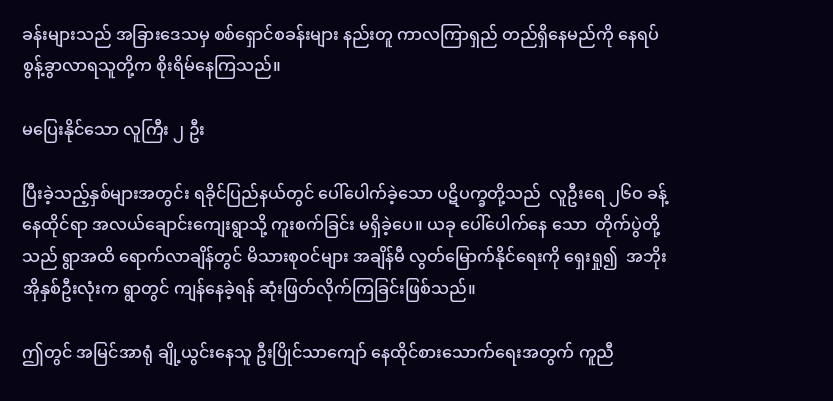ခန်းများသည် အခြားဒေသမှ စစ်ရှောင်စခန်းများ နည်းတူ ကာလကြာရှည် တည်ရှိနေမည်ကို နေရပ်စွန့်ခွာလာရသူတို့က စိုးရိမ်နေကြသည်။

မပြေးနိုင်သော လူကြီး ၂ ဦး

ပြီးခဲ့သည့်နှစ်များအတွင်း ရခိုင်ပြည်နယ်တွင် ပေါ်ပေါက်ခဲ့သော ပဋိပက္ခတို့သည်  လူဦးရေ ၂၆ဝ ခန့် နေထိုင်ရာ အလယ်ချောင်းကျေးရွာသို့ ကူးစက်ခြင်း မရှိခဲ့ပေ။ ယခု ပေါ်ပေါက်နေ သော  တိုက်ပွဲတို့သည် ရွာအထိ ရောက်လာချိန်တွင် မိသားစုဝင်များ အချိန်မီ လွတ်မြောက်နိုင်ရေးကို ရှေးရှု၍  အဘိုးအိုနှစ်ဦးလုံးက ရွာတွင် ကျန်နေခဲ့ရန် ဆုံးဖြတ်လိုက်ကြခြင်းဖြစ်သည်။

ဤတွင် အမြင်အာရုံ ချို့ယွင်းနေသူ ဦးပြိုင်သာကျော် နေထိုင်စားသောက်ရေးအတွက် ကူညီ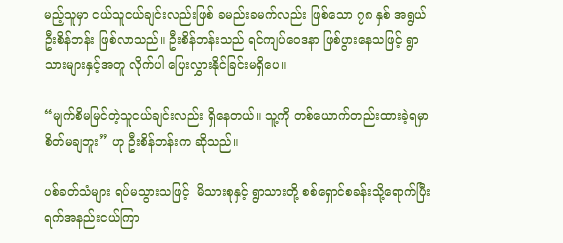မည့်သူမှာ ငယ်သူငယ်ချင်းလည်းဖြစ် ခမည်းခမက်လည်း ဖြစ်သော ၇၈ နှစ် အရွယ် ဦးစိန်ဘန်း ဖြစ်လာသည်။ ဦးစိန်ဘန်းသည် ရင်ကျပ်ဝေဒနာ ဖြစ်ပွားနေသဖြင့် ရွာသားများနှင့်အတူ လိုက်ပါ ပြေးလွှားနိုင်ခြင်းမရှိပေ။

“မျက်စိမမြင်တဲ့သူငယ်ချင်းလည်း ရှိနေတယ်။ သူ့ကို တစ်ယောက်တည်းထားခဲ့ရမှာ စိတ်မချဘူး” ဟု ဦးစိန်ဘန်းက ဆိုသည်။

ပစ်ခတ်သံများ ရပ်မသွားသဖြင့်  မိသားစုနှင့် ရွာသားတို့ စစ်ရှောင်စခန်းသို့ရောက်ပြီး ရက်အနည်းငယ်ကြာ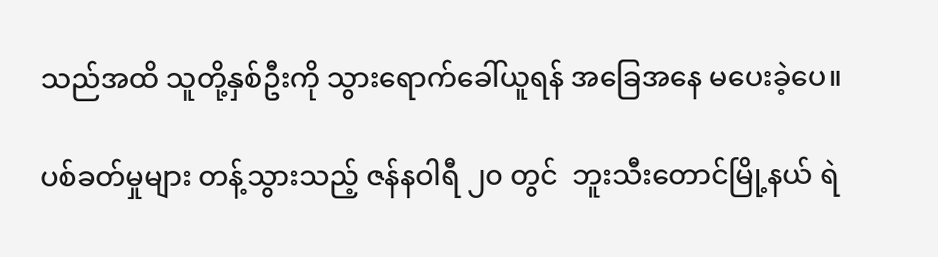သည်အထိ သူတို့နှစ်ဦးကို သွားရောက်ခေါ်ယူရန် အခြေအနေ မပေးခဲ့ပေ။

ပစ်ခတ်မှုများ တန့်သွားသည့် ဇန်နဝါရီ ၂၀ တွင်  ဘူးသီးတောင်မြို့နယ် ရဲ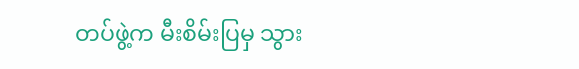တပ်ဖွဲ့က မီးစိမ်းပြမှ သွား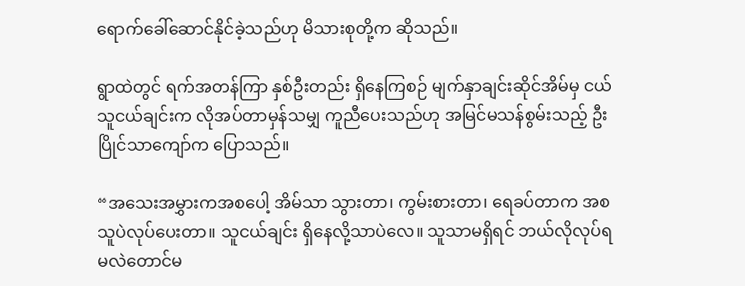ရောက်ခေါ်ဆောင်နိုင်ခဲ့သည်ဟု မိသားစုတို့က ဆိုသည်။

ရွာထဲတွင် ရက်အတန်ကြာ နှစ်ဦးတည်း ရှိနေကြစဉ် မျက်နှာချင်းဆိုင်အိမ်မှ ငယ်သူငယ်ချင်းက လိုအပ်တာမှန်သမျှ ကူညီပေးသည်ဟု အမြင်မသန်စွမ်းသည့် ဦးပြိုင်သာကျော်က ပြောသည်။

“အသေးအမွှားကအစပေါ့ အိမ်သာ သွားတာ၊ ကွမ်းစားတာ၊ ရေခပ်တာက အစ သူပဲလုပ်ပေးတာ။ သူငယ်ချင်း ရှိနေလို့သာပဲလေ။ သူသာမရှိရင် ဘယ်လိုလုပ်ရမလဲတောင်မ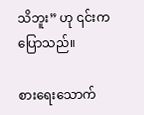သိဘူး” ဟု ၎င်းက ပြောသည်။

စားရေးသောက်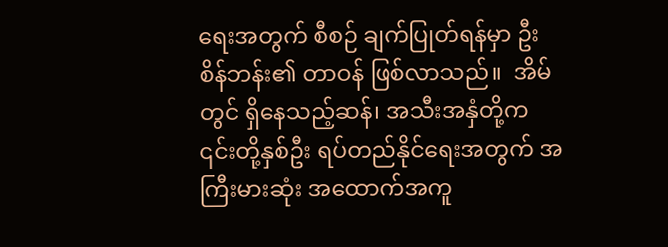ရေးအတွက် စီစဉ် ချက်ပြုတ်ရန်မှာ ဦးစိန်ဘန်း၏ တာဝန် ဖြစ်လာသည်။  အိမ်တွင် ရှိနေသည့်ဆန်၊ အသီးအနှံတို့က ၎င်းတို့နှစ်ဦး ရပ်တည်နိုင်ရေးအတွက် အကြီးမားဆုံး အထောက်အကူ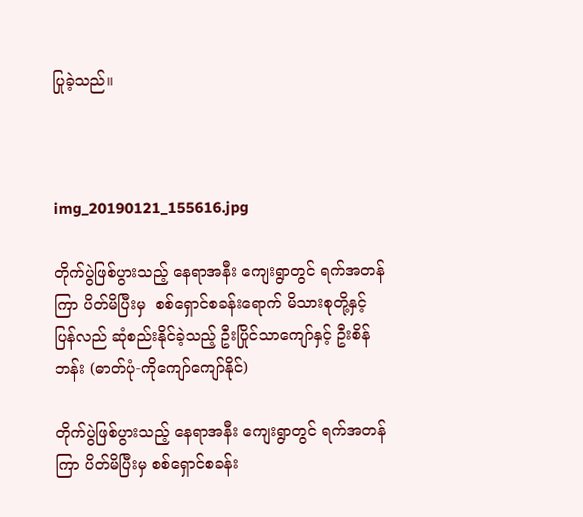ပြုခဲ့သည်။



img_20190121_155616.jpg

တိုက်ပွဲဖြစ်ပွားသည့် နေရာအနီး ကျေးရွာတွင် ရက်အတန်ကြာ ပိတ်မိပြီးမှ  စစ်ရှောင်စခန်းရောက် မိသားစုတို့နှင့် ပြန်လည် ဆုံစည်းနိုင်ခဲ့သည့် ဦးပြိုင်သာကျော်နှင့် ဦးစိန်ဘန်း (ဓာတ်ပုံ-ကိုကျော်ကျော်နိုင်)

တိုက်ပွဲဖြစ်ပွားသည့် နေရာအနီး ကျေးရွာတွင် ရက်အတန်ကြာ ပိတ်မိပြီးမှ စစ်ရှောင်စခန်း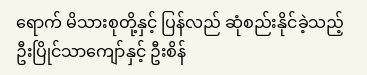ရောက် မိသားစုတို့နှင့် ပြန်လည် ဆုံစည်းနိုင်ခဲ့သည့် ဦးပြိုင်သာကျော်နှင့် ဦးစိန်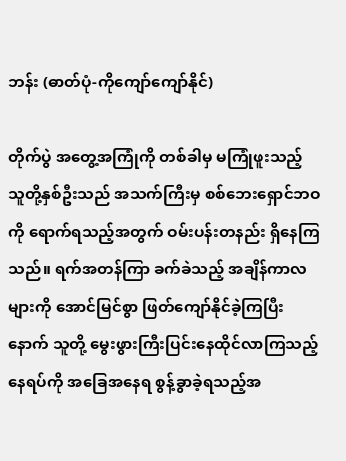ဘန်း (ဓာတ်ပုံ-ကိုကျော်ကျော်နိုင်)

တိုက်ပွဲ အတွေ့အကြုံကို တစ်ခါမှ မကြုံဖူးသည့် သူတို့နှစ်ဦးသည် အသက်ကြီးမှ စစ်ဘေးရှောင်ဘဝကို ရောက်ရသည့်အတွက် ဝမ်းပန်းတနည်း ရှိနေကြသည်။ ရက်အတန်ကြာ ခက်ခဲသည့် အချိန်ကာလများကို အောင်မြင်စွာ ဖြတ်ကျော်နိုင်ခဲ့ကြပြီးနောက် သူတို့ မွေးဖွားကြီးပြင်းနေထိုင်လာကြသည့် နေရပ်ကို အခြေအနေရ စွန့်ခွာခဲ့ရသည့်အ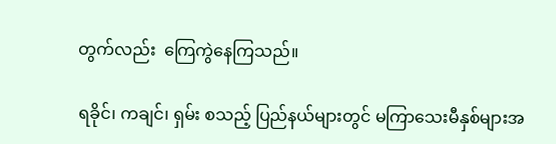တွက်လည်း  ကြေကွဲနေကြသည်။

ရခိုင်၊ ကချင်၊ ရှမ်း စသည့် ပြည်နယ်များတွင် မကြာသေးမီနှစ်များအ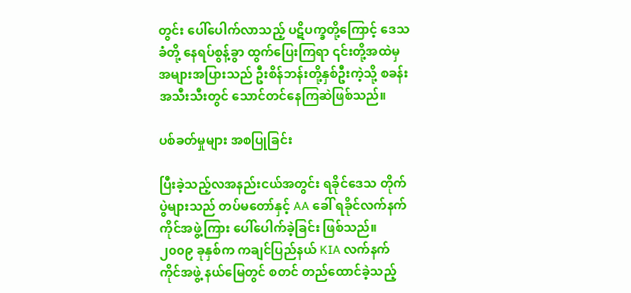တွင်း ပေါ်ပေါက်လာသည့် ပဋိပက္ခတို့ကြောင့် ဒေသခံတို့ နေရပ်စွန့်ခွာ ထွက်ပြေးကြရာ ၎င်းတို့အထဲမှ အများအပြားသည် ဦးစိန်ဘန်းတို့နှစ်ဦးကဲ့သို့ စခန်းအသီးသီးတွင် သောင်တင်နေကြဆဲဖြစ်သည်။

ပစ်ခတ်မှုများ အစပြုခြင်း

ပြီးခဲ့သည့်လအနည်းငယ်အတွင်း ရခိုင်ဒေသ တိုက်ပွဲများသည် တပ်မတော်နှင့် AA ခေါ် ရခိုင်လက်နက်ကိုင်အဖွဲ့ကြား ပေါ်ပေါက်ခဲ့ခြင်း ဖြစ်သည်။ ၂၀၀၉ ခုနှစ်က ကချင်ပြည်နယ် KIA လက်နက်ကိုင်အဖွဲ့ နယ်မြေတွင် စတင် တည်ထောင်ခဲ့သည့်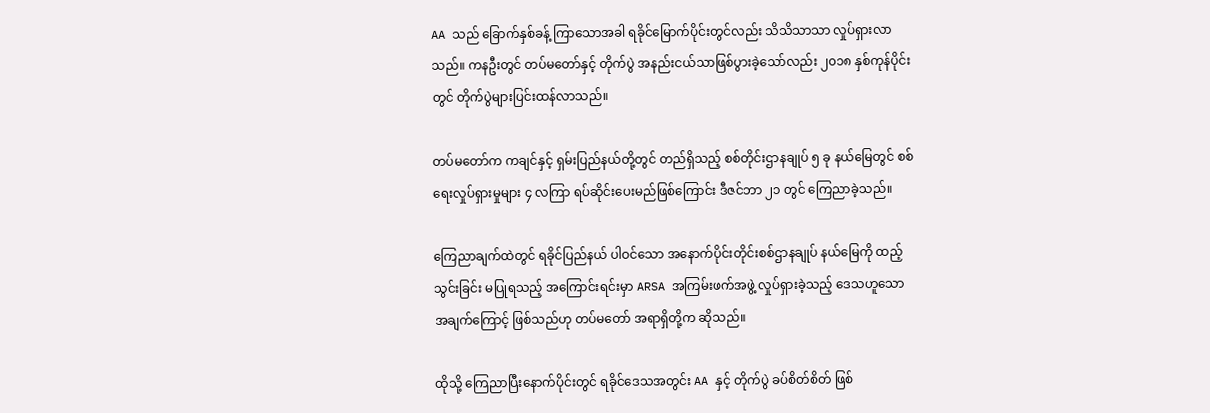AA သည် ခြောက်နှစ်ခန့် ကြာသောအခါ ရခိုင်မြောက်ပိုင်းတွင်လည်း သိသိသာသာ လှုပ်ရှားလာသည်။ ကနဦးတွင် တပ်မတော်နှင့် တိုက်ပွဲ အနည်းငယ်သာဖြစ်ပွားခဲ့သော်လည်း ၂၀၁၈ နှစ်ကုန်ပိုင်းတွင် တိုက်ပွဲများပြင်းထန်လာသည်။

တပ်မတော်က ကချင်နှင့် ရှမ်းပြည်နယ်တို့တွင် တည်ရှိသည့် စစ်တိုင်းဌာနချုပ် ၅ ခု နယ်မြေတွင် စစ်ရေးလှုပ်ရှားမှုများ ၄ လကြာ ရပ်ဆိုင်းပေးမည်ဖြစ်ကြောင်း ဒီဇင်ဘာ ၂၁ တွင် ကြေညာခဲ့သည်။

ကြေညာချက်ထဲတွင် ရခိုင်ပြည်နယ် ပါဝင်သော အနောက်ပိုင်းတိုင်းစစ်ဌာနချုပ် နယ်မြေကို ထည့်သွင်းခြင်း မပြုရသည့် အကြောင်းရင်းမှာ ARSA အကြမ်းဖက်အဖွဲ့ လှုပ်ရှားခဲ့သည့် ဒေသဟူသော အချက်ကြောင့် ဖြစ်သည်ဟု တပ်မတော် အရာရှိတို့က ဆိုသည်။

ထိုသို့ ကြေညာပြီးနောက်ပိုင်းတွင် ရခိုင်ဒေသအတွင်း AA နှင့် တိုက်ပွဲ ခပ်စိတ်စိတ် ဖြစ်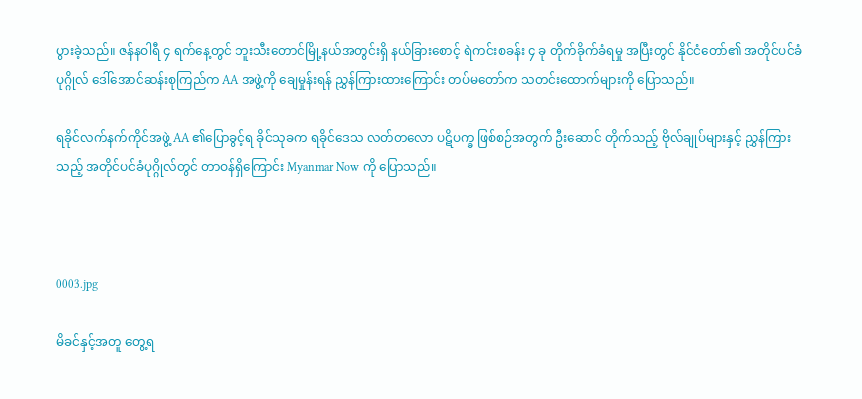ပွားခဲ့သည်။ ဇန်နဝါရီ ၄ ရက်နေ့တွင် ဘူးသီးတောင်မြို့နယ်အတွင်းရှိ နယ်ခြားစောင့် ရဲကင်းစခန်း ၄ ခု တိုက်ခိုက်ခံရမှု အပြီးတွင် နိုင်ငံတော်၏ အတိုင်ပင်ခံပုဂ္ဂိုလ် ဒေါ်အောင်ဆန်းစုကြည်က AA အဖွဲ့ကို ချေမှုန်းရန် ညွှန်ကြားထားကြောင်း တပ်မတော်က သတင်းထောက်များကို ပြောသည်။

ရခိုင်လက်နက်ကိုင်အဖွဲ့ AA ၏ပြောခွင့်ရ ခိုင်သုခက ရခိုင်ဒေသ လတ်တလော ပဋိပက္ခ ဖြစ်စဉ်အတွက် ဦးဆောင် တိုက်သည့် ဗိုလ်ချုပ်များနှင့် ညွှန်ကြားသည့် အတိုင်ပင်ခံပုဂ္ဂိုလ်တွင် တာဝန်ရှိကြောင်း Myanmar Now ကို ပြောသည်။



0003.jpg

မိခင်နှင့်အတူ တွေ့ရ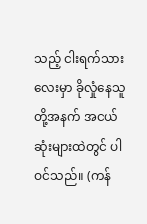သည့် ငါးရက်သားလေးမှာ ခိုလှုံနေသူတို့အနက် အငယ်ဆုံးများထဲတွင် ပါဝင်သည်။ (ကန်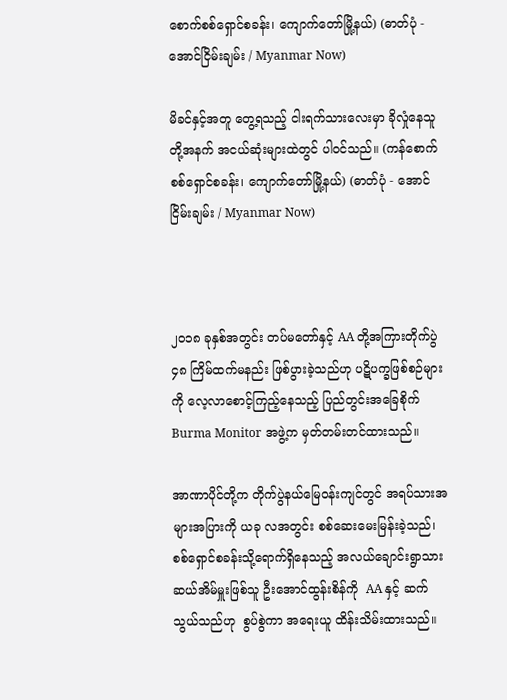စောက်စစ်ရှောင်စခန်း၊ ကျောက်တော်မြို့နယ်) (ဓာတ်ပုံ - အောင်ငြိမ်းချမ်း / Myanmar Now)

မိခင်နှင့်အတူ တွေ့ရသည့် ငါးရက်သားလေးမှာ ခိုလှုံနေသူတို့အနက် အငယ်ဆုံးများထဲတွင် ပါဝင်သည်။ (ကန်စောက်စစ်ရှောင်စခန်း၊ ကျောက်တော်မြို့နယ်) (ဓာတ်ပုံ - အောင်ငြိမ်းချမ်း / Myanmar Now)



၂၀၁၈ ခုနှစ်အတွင်း တပ်မတော်နှင့် AA တို့အကြားတိုက်ပွဲ ၄၈ ကြိမ်ထက်မနည်း ဖြစ်ပွားခဲ့သည်ဟု ပဋိပက္ခဖြစ်စဉ်များကို လေ့လာစောင့်ကြည့်နေသည့် ပြည်တွင်းအခြေစိုက် Burma Monitor အဖွဲ့က မှတ်တမ်းတင်ထားသည်။

အာဏာပိုင်တို့က တိုက်ပွဲနယ်မြေဝန်းကျင်တွင် အရပ်သားအများအပြားကို ယခု လအတွင်း စစ်ဆေးမေးမြန်းခဲ့သည်၊ စစ်ရှောင်စခန်းသို့ရောက်ရှိနေသည့် အလယ်ချောင်းရွာသား ဆယ်အိမ်မှူးဖြစ်သူ ဦးအောင်ထွန်းစိန်ကို  AA နှင့် ဆက်သွယ်သည်ဟု  စွပ်စွဲကာ အရေးယူ ထိန်းသိမ်းထားသည်။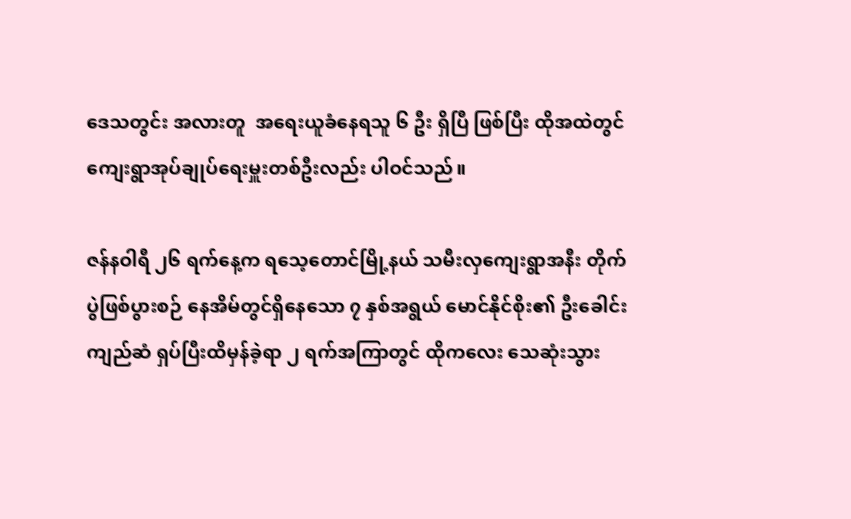ဒေသတွင်း အလားတူ  အရေးယူခံနေရသူ ၆ ဦး ရှိပြီ ဖြစ်ပြီး ထိုအထဲတွင် ကျေးရွာအုပ်ချုပ်ရေးမှူးတစ်ဦးလည်း ပါဝင်သည်။

ဇန်နဝါရီ ၂၆ ရက်နေ့က ရသေ့တောင်မြို့နယ် သမီးလှကျေးရွာအနီး တိုက်ပွဲဖြစ်ပွားစဉ် နေအိမ်တွင်ရှိနေသော ၇ နှစ်အရွယ် မောင်နိုင်စိုး၏ ဦးခေါင်း ကျည်ဆံ ရှပ်ပြီးထိမှန်ခဲ့ရာ ၂ ရက်အကြာတွင် ထိုကလေး သေဆုံးသွား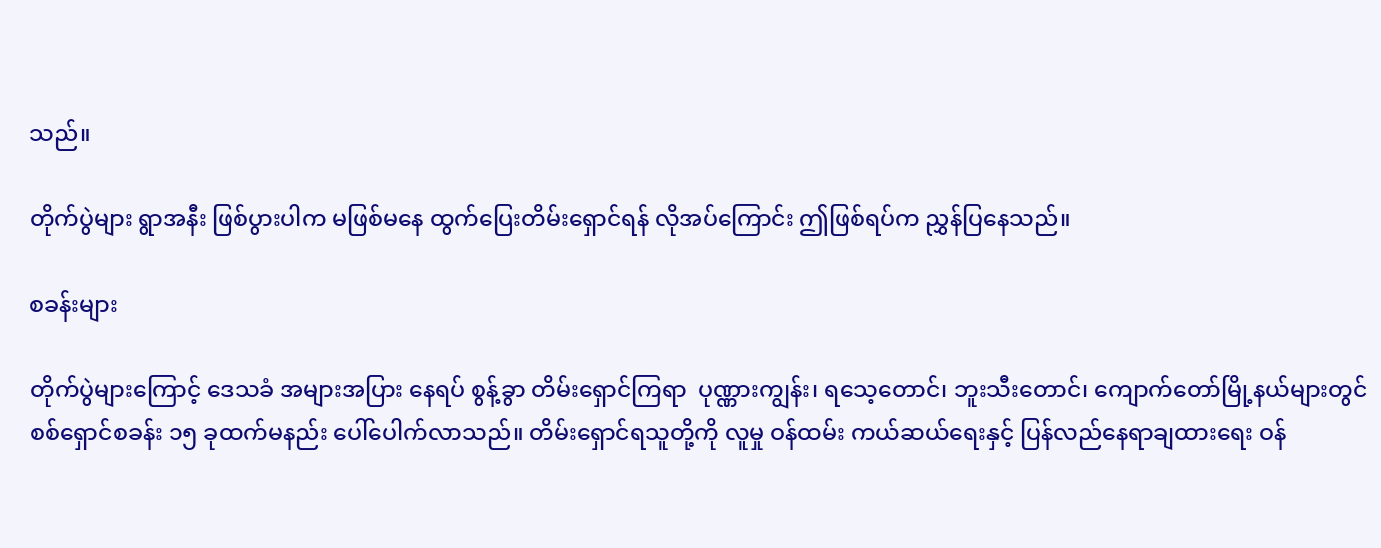သည်။

တိုက်ပွဲများ ရွာအနီး ဖြစ်ပွားပါက မဖြစ်မနေ ထွက်ပြေးတိမ်းရှောင်ရန် လိုအပ်ကြောင်း ဤဖြစ်ရပ်က ညွှန်ပြနေသည်။

စခန်းများ

တိုက်ပွဲများကြောင့် ဒေသခံ အများအပြား နေရပ် စွန့်ခွာ တိမ်းရှောင်ကြရာ  ပုဏ္ဏားကျွန်း၊ ရသေ့တောင်၊ ဘူးသီးတောင်၊ ကျောက်တော်မြို့နယ်များတွင် စစ်ရှောင်စခန်း ၁၅ ခုထက်မနည်း ပေါ်ပေါက်လာသည်။ တိမ်းရှောင်ရသူတို့ကို လူမှု ဝန်ထမ်း ကယ်ဆယ်ရေးနှင့် ပြန်လည်နေရာချထားရေး ဝန်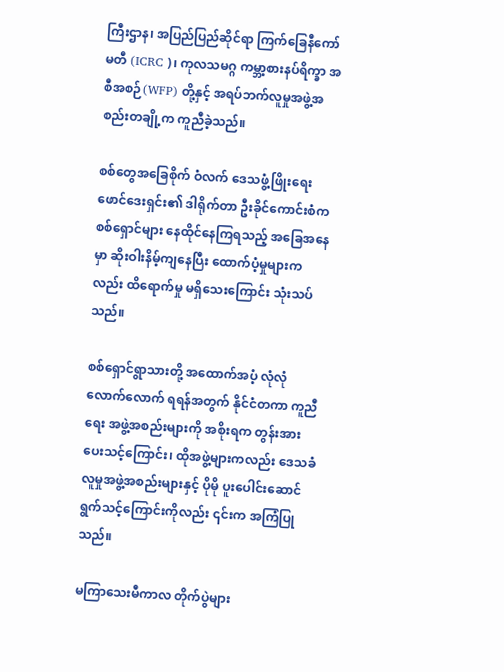ကြီးဌာန၊ အပြည်ပြည်ဆိုင်ရာ ကြက်ခြေနီကော်မတီ (ICRC )၊ ကုလသမဂ္ဂ ကမ္ဘာ့စားနပ်ရိက္ခာ အစီအစဉ်(WFP) တို့နှင့် အရပ်ဘက်လူမှုအဖွဲ့အစည်းတချို့က ကူညီခဲ့သည်။

စစ်တွေအခြေစိုက် ဝံလက် ဒေသဖွံ့ဖြိုးရေးဖောင်ဒေးရှင်း၏ ဒါရိုက်တာ ဦးခိုင်ကောင်းစံက စစ်ရှောင်များ နေထိုင်နေကြရသည့် အခြေအနေမှာ ဆိုးဝါးနိမ့်ကျနေပြီး ထောက်ပံ့မှုများကလည်း ထိရောက်မှု မရှိသေးကြောင်း သုံးသပ်သည်။

စစ်ရှောင်ရွာသားတို့ အထောက်အပံ့ လုံလုံလောက်လောက် ရရန်အတွက် နိုင်ငံတကာ ကူညီရေး အဖွဲ့အစည်းများကို အစိုးရက တွန်းအား ပေးသင့်ကြောင်း၊ ထိုအဖွဲ့များကလည်း ဒေသခံလူမှုအဖွဲ့အစည်းများနှင့် ပိုမို ပူးပေါင်းဆောင်ရွက်သင့်ကြောင်းကိုလည်း ၎င်းက အကြံပြုသည်။

မကြာသေးမီကာလ တိုက်ပွဲများ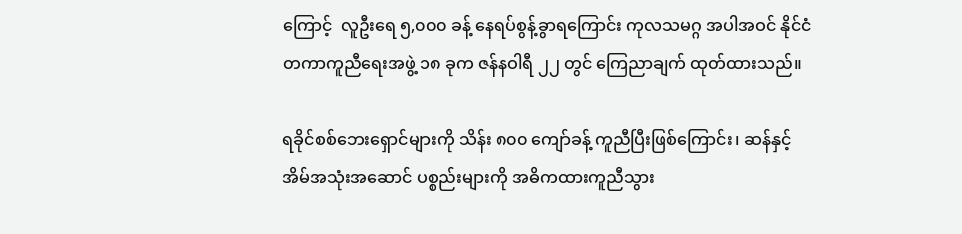ကြောင့်  လူဦးရေ ၅,၀၀၀ ခန့် နေရပ်စွန့်ခွာရကြောင်း ကုလသမဂ္ဂ အပါအဝင် နိုင်ငံတကာကူညီရေးအဖွဲ့ ၁၈ ခုက ဇန်နဝါရီ ၂၂ တွင် ကြေညာချက် ထုတ်ထားသည်။

ရခိုင်စစ်ဘေးရှောင်များကို သိန်း ၈၀၀ ကျော်ခန့် ကူညီပြီးဖြစ်ကြောင်း၊ ဆန်နှင့် အိမ်အသုံးအဆောင် ပစ္စည်းများကို အဓိကထားကူညီသွား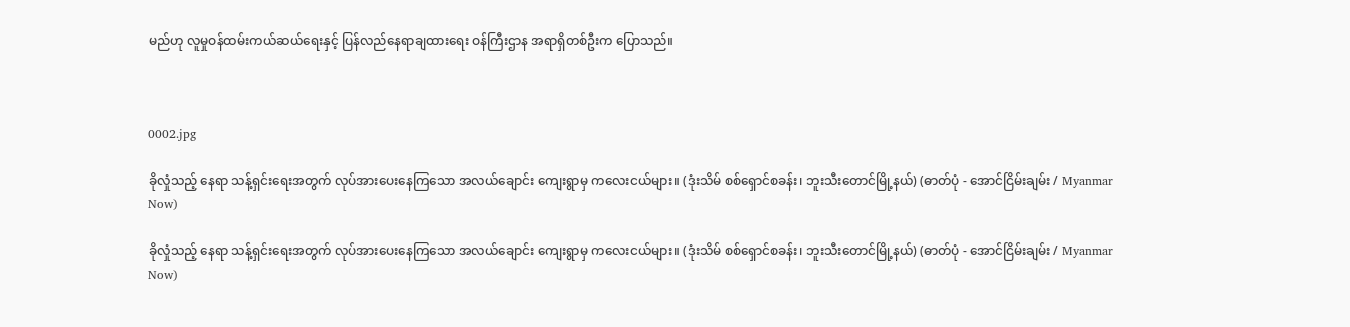မည်ဟု လူမှုဝန်ထမ်းကယ်ဆယ်ရေးနှင့် ပြန်လည်နေရာချထားရေး ဝန်ကြီးဌာန အရာရှိတစ်ဦးက ပြောသည်။



0002.jpg

ခိုလှုံသည့် နေရာ သန့်ရှင်းရေးအတွက် လုပ်အားပေးနေကြသော အလယ်ချောင်း ကျေးရွာမှ ကလေးငယ်များ။ (ဒုံးသိမ် စစ်ရှောင်စခန်း၊ ဘူးသီးတောင်မြို့နယ်) (ဓာတ်ပုံ - အောင်ငြိမ်းချမ်း / Myanmar Now)

ခိုလှုံသည့် နေရာ သန့်ရှင်းရေးအတွက် လုပ်အားပေးနေကြသော အလယ်ချောင်း ကျေးရွာမှ ကလေးငယ်များ။ (ဒုံးသိမ် စစ်ရှောင်စခန်း၊ ဘူးသီးတောင်မြို့နယ်) (ဓာတ်ပုံ - အောင်ငြိမ်းချမ်း / Myanmar Now)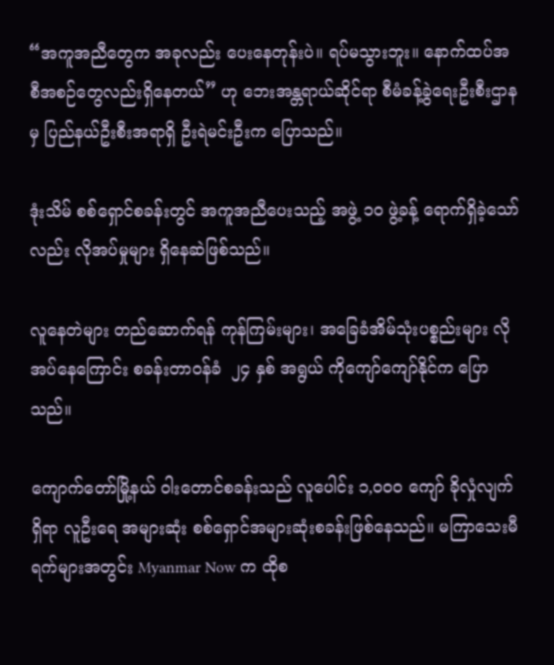“အကူအညီတွေက အခုလည်း ပေးနေတုန်းပဲ။ ရပ်မသွားဘူး။ နောက်ထပ်အစီအစဉ်တွေလည်းရှိနေတယ်” ဟု ဘေးအန္တရာယ်ဆိုင်ရာ စီမံခန့်ခွဲရေးဦးစီးဌာနမှ ပြည်နယ်ဦးစီးအရာရှိ ဦးရဲမင်းဦးက ပြောသည်။

ဒုံးသိမ် စစ်ရှောင်စခန်းတွင် အကူအညီပေးသည့် အဖွဲ့ ၁၀ ဖွဲ့ခန့် ရောက်ရှိခဲ့သော်လည်း လိုအပ်မှုများ ရှိနေဆဲဖြစ်သည်။

လူနေတဲများ တည်ဆောက်ရန် ကုန်ကြမ်းများ၊ အခြေခံအိမ်သုံးပစ္စည်းများ လိုအပ်နေကြောင်း စခန်းတာဝန်ခံ  ၂၄ နှစ် အရွယ် ကိုကျော်ကျော်နိုင်က ပြောသည်။

ကျောက်တော်မြို့နယ် ဝါးတောင်စခန်းသည် လူပေါင်း ၁,၀၀၀ ကျော် ခိုလှုံလျက်ရှိရာ လူဦးရေ အများဆုံး စစ်ရှောင်အများဆုံးစခန်းဖြစ်နေသည်။ မကြာသေးမီ ရက်များအတွင်း Myanmar Now က ထိုစ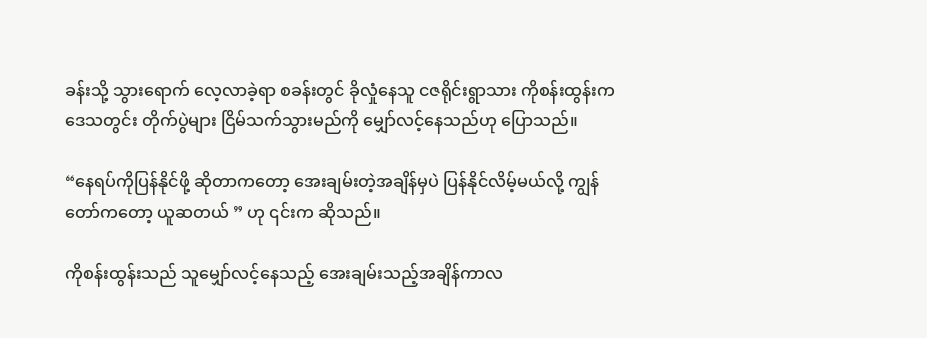ခန်းသို့ သွားရောက် လေ့လာခဲ့ရာ စခန်းတွင် ခိုလှုံနေသူ ငဇရိုင်းရွာသား ကိုစန်းထွန်းက ဒေသတွင်း တိုက်ပွဲများ ငြိမ်သက်သွားမည်ကို မျှော်လင့်နေသည်ဟု ပြောသည်။

“နေရပ်ကိုပြန်နိုင်ဖို့ ဆိုတာကတော့ အေးချမ်းတဲ့အချိန်မှပဲ ပြန်နိုင်လိမ့်မယ်လို့ ကျွန်တော်ကတော့ ယူဆတယ် ” ဟု ၎င်းက ဆိုသည်။

ကိုစန်းထွန်းသည် သူမျှော်လင့်နေသည့် အေးချမ်းသည့်အချိန်ကာလ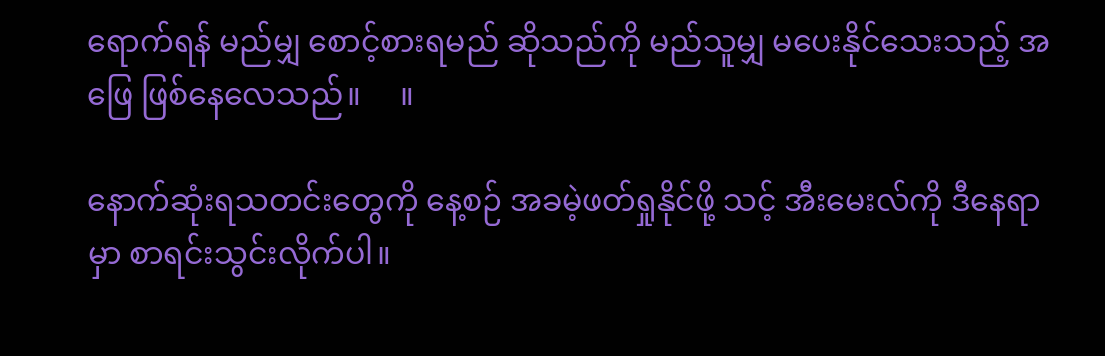ရောက်ရန် မည်မျှ စောင့်စားရမည် ဆိုသည်ကို မည်သူမျှ မပေးနိုင်သေးသည့် အဖြေ ဖြစ်နေလေသည်။     ။

နောက်ဆုံးရသတင်းတွေကို နေ့စဉ် အခမဲ့ဖတ်ရှုနိုင်ဖို့ သင့် အီးမေးလ်ကို ဒီနေရာမှာ စာရင်းသွင်းလိုက်ပါ။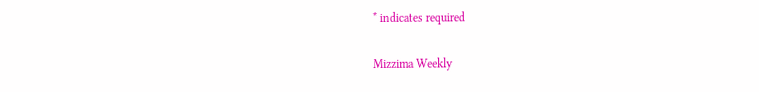* indicates required

Mizzima Weekly